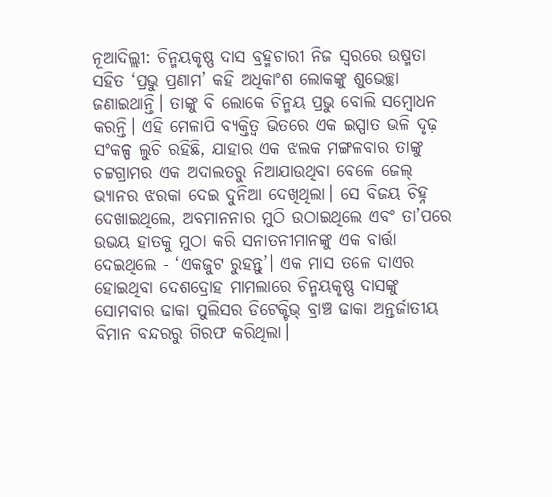ନୂଆଦିଲ୍ଲୀ: ଚିନ୍ମୟକୃଷ୍ଣ ଦାସ ବ୍ରହ୍ମଚାରୀ ନିଜ ସ୍ୱରରେ ଉଷ୍ମତା ସହିତ ‘ପ୍ରଭୁ ପ୍ରଣାମ’ କହି ଅଧିକାଂଶ ଲୋକଙ୍କୁ ଶୁଭେଚ୍ଛା ଜଣାଇଥାନ୍ତି। ତାଙ୍କୁ ବି ଲୋକେ ଚିନ୍ମୟ ପ୍ରଭୁ ବୋଲି ସମ୍ବୋଧନ କରନ୍ତି। ଏହି ମେଳାପି ବ୍ୟକ୍ତିତ୍ୱ ଭିତରେ ଏକ ଇସ୍ପାତ ଭଳି ଦୃଢ଼ ସଂକଳ୍ପ ଲୁଚି ରହିଛି, ଯାହାର ଏକ ଝଲକ ମଙ୍ଗଳବାର ତାଙ୍କୁ ଚଟ୍ଟଗ୍ରାମର ଏକ ଅଦାଲତରୁ ନିଆଯାଉଥିବା ବେଳେ ଜେଲ୍ ଭ୍ୟାନର ଝରକା ଦେଇ ଦୁନିଆ ଦେଖିଥିଲା। ସେ ବିଜୟ ଚିହ୍ନ ଦେଖାଇଥିଲେ, ଅବମାନନାର ମୁଠି ଉଠାଇଥିଲେ ଏବଂ ତା’ପରେ ଉଭୟ ହାତକୁ ମୁଠା କରି ସନାତନୀମାନଙ୍କୁ ଏକ ବାର୍ତ୍ତା ଦେଇଥିଲେ - ‘ଏକଜୁଟ ରୁହନ୍ତୁ’। ଏକ ମାସ ତଳେ ଦାଏର ହୋଇଥିବା ଦେଶଦ୍ରୋହ ମାମଲାରେ ଚିନ୍ମୟକୃଷ୍ଣ ଦାସଙ୍କୁ ସୋମବାର ଢାକା ପୁଲିସର ଡିଟେକ୍ଟିଭ୍ ବ୍ରାଞ୍ଚ ଢାକା ଅନ୍ତର୍ଜାତୀୟ ବିମାନ ବନ୍ଦରରୁ ଗିରଫ କରିଥିଲା।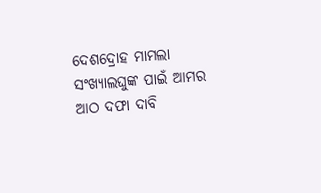ଦେଶଦ୍ରୋହ ମାମଲା ସଂଖ୍ୟାଲଘୁଙ୍କ ପାଇଁ ଆମର ଆଠ ଦଫା ଦାବି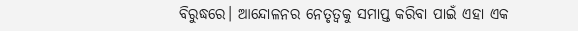ବିରୁଦ୍ଧରେ। ଆନ୍ଦୋଳନର ନେତୃତ୍ୱକୁ ସମାପ୍ତ କରିବା ପାଇଁ ଏହା ଏକ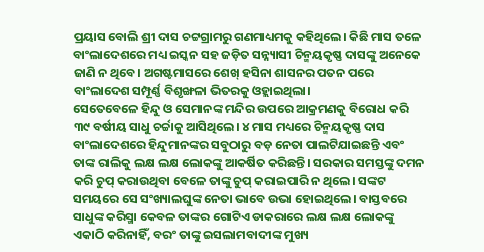ପ୍ରୟାସ ବୋଲି ଶ୍ରୀ ଦାସ ଚଟ୍ଟଗ୍ରାମରୁ ଗଣମାଧ୍ୟମକୁ କହିଥିଲେ। କିଛି ମାସ ତଳେ ବାଂଲାଦେଶରେ ମଧ୍ୟ ଇସ୍କନ ସହ ଜଡ଼ିତ ସନ୍ନ୍ୟାସୀ ଚିନ୍ମୟକୃଷ୍ଣ ଦାସଙ୍କୁ ଅନେକେ ଜାଣି ନ ଥିବେ। ଅଗଷ୍ଟମାସରେ ଶେଖ୍ ହସିନା ଶାସନର ପତନ ପରେ ବାଂଲାଦେଶ ସମ୍ପୂର୍ଣ୍ଣ ବିଶୃଙ୍ଖଳା ଭିତରକୁ ଓହ୍ଲାଇଥିଲା।
ସେତେବେଳେ ହିନ୍ଦୁ ଓ ସେମାନଙ୍କ ମନ୍ଦିର ଉପରେ ଆକ୍ରମଣକୁ ବିରୋଧ କରି ୩୯ ବର୍ଷୀୟ ସାଧୁ ଚର୍ଚ୍ଚାକୁ ଆସିଥିଲେ। ୪ ମାସ ମଧ୍ୟରେ ଚିନ୍ମୟକୃଷ୍ଣ ଦାସ ବାଂଲାଦେଶରେ ହିନ୍ଦୁମାନଙ୍କର ସବୁଠାରୁ ବଡ଼ ନେତା ପାଲଟିଯାଇଛନ୍ତି ଏବଂ ତାଙ୍କ ରାଲିକୁ ଲକ୍ଷ ଲକ୍ଷ ଲୋକଙ୍କୁ ଆକର୍ଷିତ କରିଛନ୍ତି। ସରକାର ସମସ୍ତଙ୍କୁ ଦମନ କରି ଚୁପ୍ କରାଉଥିବା ବେଳେ ତାଙ୍କୁ ଚୁପ୍ କରାଇପାରି ନ ଥିଲେ। ସଙ୍କଟ ସମୟରେ ସେ ସଂଖ୍ୟାଲଘୁଙ୍କ ନେତା ଭାବେ ଉଭା ହୋଇଥିଲେ। ବାସ୍ତବରେ ସାଧୁଙ୍କ କରିସ୍ମା କେବଳ ତାଙ୍କର ଗୋଟିଏ ଡାକରାରେ ଲକ୍ଷ ଲକ୍ଷ ଲୋକଙ୍କୁ ଏକାଠି କରିନାହିଁ, ବରଂ ତାଙ୍କୁ ଇସଲାମବାଦୀଙ୍କ ମୁଖ୍ୟ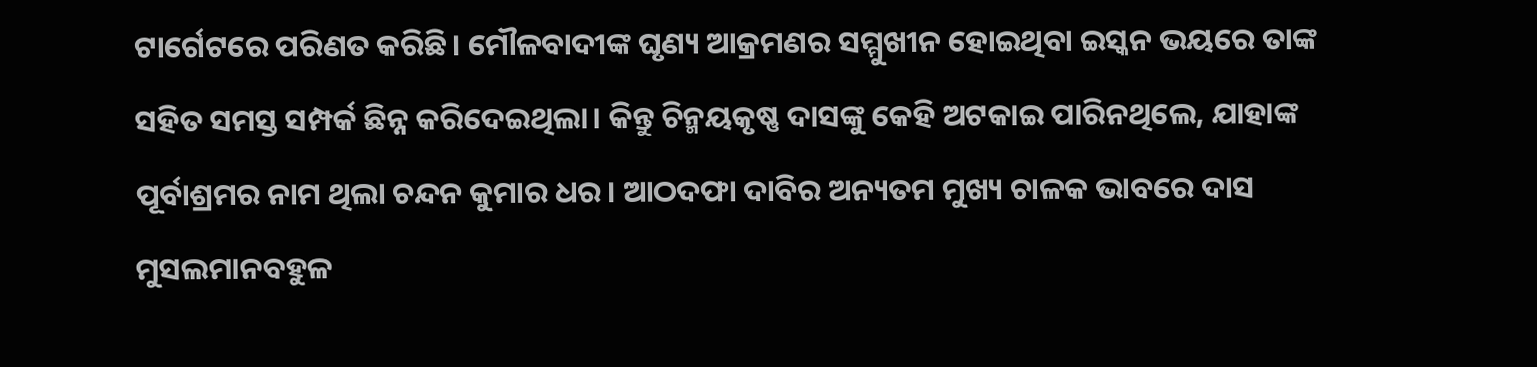ଟାର୍ଗେଟରେ ପରିଣତ କରିଛି। ମୌଳବାଦୀଙ୍କ ଘୃଣ୍ୟ ଆକ୍ରମଣର ସମ୍ମୁଖୀନ ହୋଇଥିବା ଇସ୍କନ ଭୟରେ ତାଙ୍କ ସହିତ ସମସ୍ତ ସମ୍ପର୍କ ଛିନ୍ନ କରିଦେଇଥିଲା। କିନ୍ତୁ ଚିନ୍ମୟକୃଷ୍ଣ ଦାସଙ୍କୁ କେହି ଅଟକାଇ ପାରିନଥିଲେ, ଯାହାଙ୍କ ପୂର୍ବାଶ୍ରମର ନାମ ଥିଲା ଚନ୍ଦନ କୁମାର ଧର। ଆଠଦଫା ଦାବିର ଅନ୍ୟତମ ମୁଖ୍ୟ ଚାଳକ ଭାବରେ ଦାସ ମୁସଲମାନବହୁଳ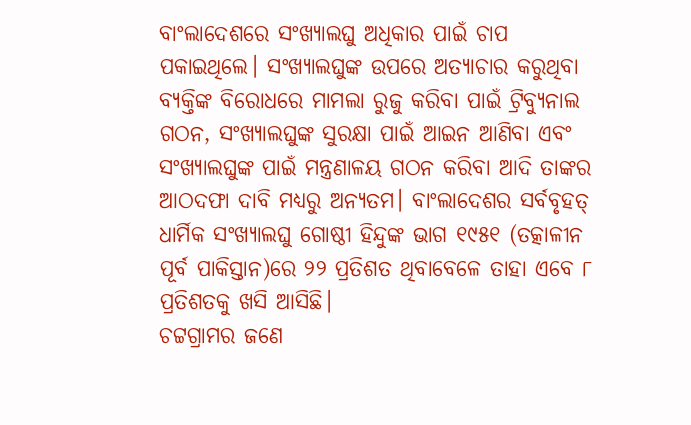ବାଂଲାଦେଶରେ ସଂଖ୍ୟାଲଘୁ ଅଧିକାର ପାଇଁ ଚାପ ପକାଇଥିଲେ। ସଂଖ୍ୟାଲଘୁଙ୍କ ଉପରେ ଅତ୍ୟାଚାର କରୁଥିବା ବ୍ୟକ୍ତିଙ୍କ ବିରୋଧରେ ମାମଲା ରୁଜୁ କରିବା ପାଇଁ ଟ୍ରିବ୍ୟୁନାଲ ଗଠନ, ସଂଖ୍ୟାଲଘୁଙ୍କ ସୁରକ୍ଷା ପାଇଁ ଆଇନ ଆଣିବା ଏବଂ ସଂଖ୍ୟାଲଘୁଙ୍କ ପାଇଁ ମନ୍ତ୍ରଣାଳୟ ଗଠନ କରିବା ଆଦି ତାଙ୍କର ଆଠଦଫା ଦାବି ମଧ୍ୟରୁ ଅନ୍ୟତମ। ବାଂଲାଦେଶର ସର୍ବବୃହତ୍ ଧାର୍ମିକ ସଂଖ୍ୟାଲଘୁ ଗୋଷ୍ଠୀ ହିନ୍ଦୁଙ୍କ ଭାଗ ୧୯୫୧ (ତତ୍କାଳୀନ ପୂର୍ବ ପାକିସ୍ତାନ)ରେ ୨୨ ପ୍ରତିଶତ ଥିବାବେଳେ ତାହା ଏବେ ୮ ପ୍ରତିଶତକୁ ଖସି ଆସିଛି।
ଚଟ୍ଟଗ୍ରାମର ଜଣେ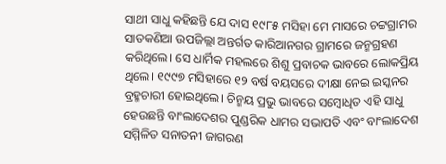ସାଥୀ ସାଧୁ କହିଛନ୍ତି ଯେ ଦାସ ୧୯୮୫ ମସିହା ମେ ମାସରେ ଚଟ୍ଟଗ୍ରାମର ସାତକଣିଆ ଉପଜିଲ୍ଲା ଅନ୍ତର୍ଗତ କାରିଆନଗର ଗ୍ରାମରେ ଜନ୍ମଗ୍ରହଣ କରିଥିଲେ। ସେ ଧାର୍ମିକ ମହଲରେ ଶିଶୁ ପ୍ରବାଚକ ଭାବରେ ଲୋକପ୍ରିୟ ଥିଲେ। ୧୯୯୭ ମସିହାରେ ୧୨ ବର୍ଷ ବୟସରେ ଦୀକ୍ଷା ନେଇ ଇସ୍କନର ବ୍ରହ୍ମଚାରୀ ହୋଇଥିଲେ। ଚିନ୍ମୟ ପ୍ରଭୁ ଭାବରେ ସମ୍ବୋଧିତ ଏହି ସାଧୁ ହେଉଛନ୍ତି ବାଂଲାଦେଶର ପୁଣ୍ଡରିକ ଧାମର ସଭାପତି ଏବଂ ବାଂଲାଦେଶ ସମ୍ମିଳିତ ସନାତନୀ ଜାଗରଣ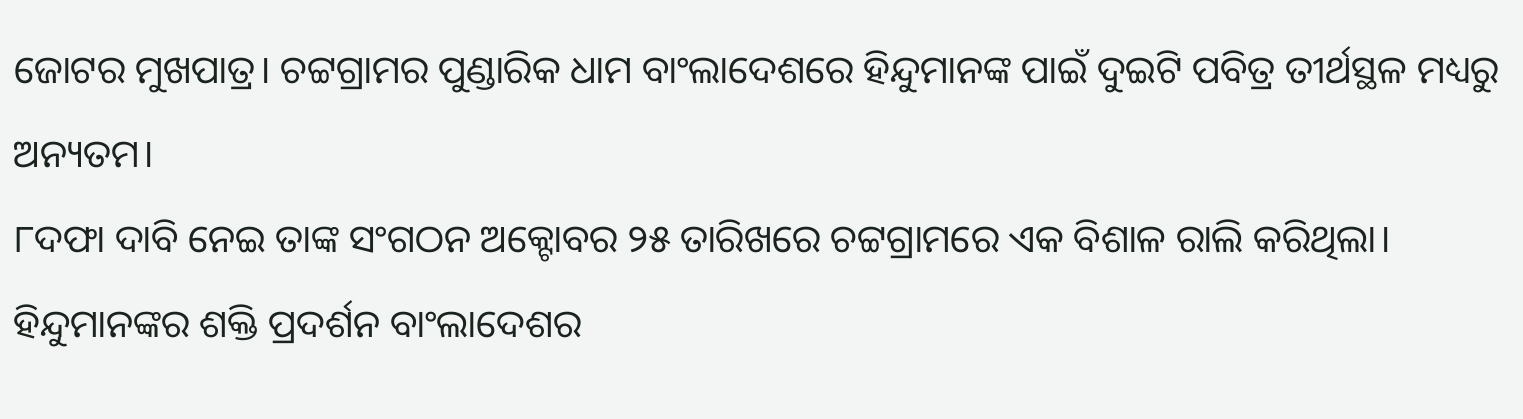ଜୋଟର ମୁଖପାତ୍ର। ଚଟ୍ଟଗ୍ରାମର ପୁଣ୍ଡାରିକ ଧାମ ବାଂଲାଦେଶରେ ହିନ୍ଦୁମାନଙ୍କ ପାଇଁ ଦୁଇଟି ପବିତ୍ର ତୀର୍ଥସ୍ଥଳ ମଧ୍ୟରୁ ଅନ୍ୟତମ।
୮ଦଫା ଦାବି ନେଇ ତାଙ୍କ ସଂଗଠନ ଅକ୍ଟୋବର ୨୫ ତାରିଖରେ ଚଟ୍ଟଗ୍ରାମରେ ଏକ ବିଶାଳ ରାଲି କରିଥିଲା। ହିନ୍ଦୁମାନଙ୍କର ଶକ୍ତି ପ୍ରଦର୍ଶନ ବାଂଲାଦେଶର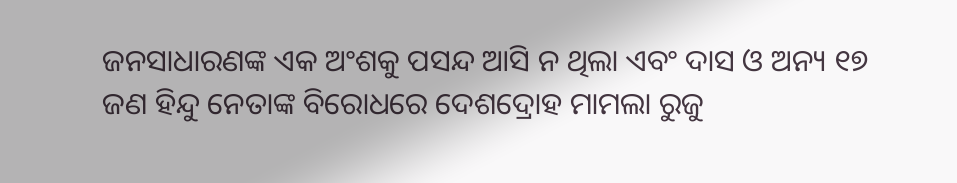ଜନସାଧାରଣଙ୍କ ଏକ ଅଂଶକୁ ପସନ୍ଦ ଆସି ନ ଥିଲା ଏବଂ ଦାସ ଓ ଅନ୍ୟ ୧୭ ଜଣ ହିନ୍ଦୁ ନେତାଙ୍କ ବିରୋଧରେ ଦେଶଦ୍ରୋହ ମାମଲା ରୁଜୁ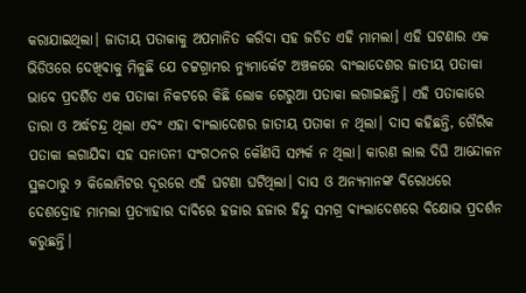କରାଯାଇଥିଲା। ଜାତୀୟ ପତାକାକୁ ଅପମାନିତ କରିବା ସହ ଜଡିତ ଏହି ମାମଲା। ଏହି ଘଟଣାର ଏକ ଭିଡିଓରେ ଦେଖିବାକୁ ମିଳୁଛି ଯେ ଚଟ୍ଟଗ୍ରାମର ନ୍ୟୁମାର୍କେଟ ଅଞ୍ଚଳରେ ବାଂଲାଦେଶର ଜାତୀୟ ପତାକା ଭାବେ ପ୍ରଦର୍ଶିତ ଏକ ପତାକା ନିକଟରେ କିଛି ଲୋକ ଗେରୁଆ ପତାକା ଲଗାଇଛନ୍ତି। ଏହି ପତାକାରେ ତାରା ଓ ଅର୍ଦ୍ଧଚନ୍ଦ୍ର ଥିଲା ଏବଂ ଏହା ବାଂଲାଦେଶର ଜାତୀୟ ପତାକା ନ ଥିଲା। ଦାସ କହିଛନ୍ତି, ଗୈରିକ ପତାକା ଲଗାଯିବା ସହ ସନାତନୀ ସଂଗଠନର କୌଣସି ସମ୍ପର୍କ ନ ଥିଲା। କାରଣ ଲାଲ ଦିଘି ଆନ୍ଦୋଳନ ସ୍ଥଳଠାରୁ ୨ କିଲୋମିଟର ଦୂରରେ ଏହି ଘଟଣା ଘଟିଥିଲା। ଦାସ ଓ ଅନ୍ୟମାନଙ୍କ ବିରୋଧରେ ଦେଶଦ୍ରୋହ ମାମଲା ପ୍ରତ୍ୟାହାର ଦାବିରେ ହଜାର ହଜାର ହିନ୍ଦୁ ସମଗ୍ର ବାଂଲାଦେଶରେ ବିକ୍ଷୋଭ ପ୍ରଦର୍ଶନ କରୁଛନ୍ତି।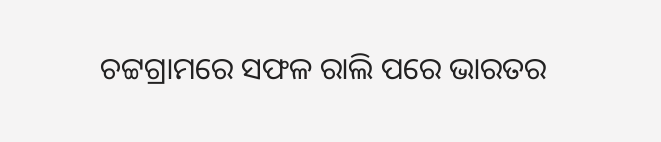ଚଟ୍ଟଗ୍ରାମରେ ସଫଳ ରାଲି ପରେ ଭାରତର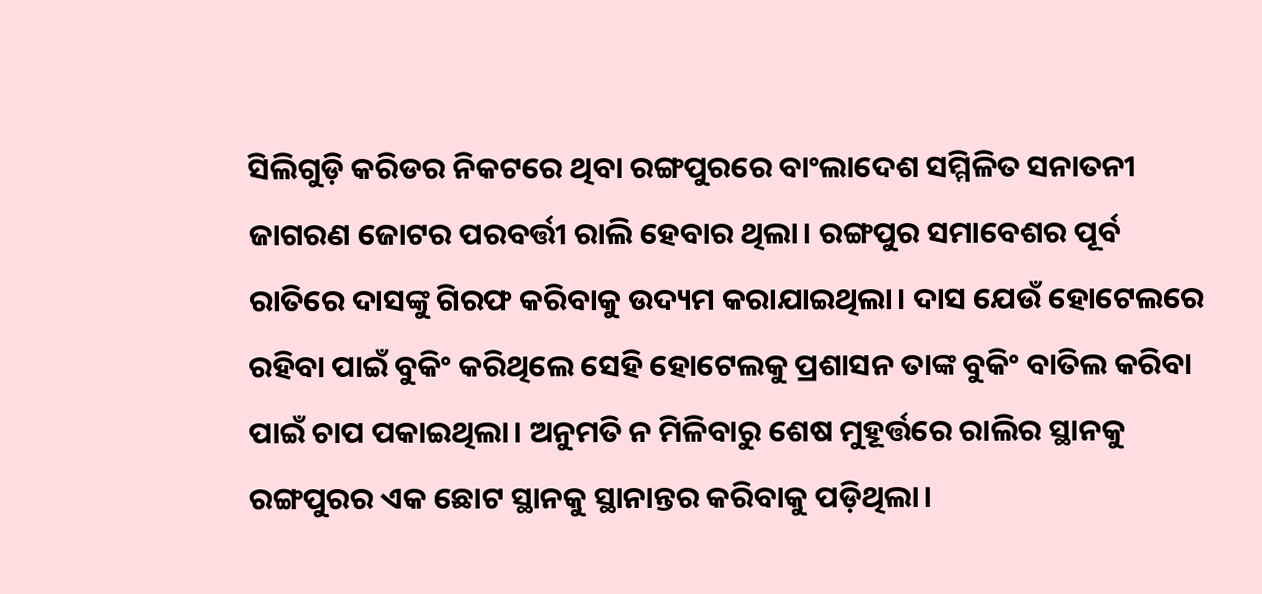ସିଲିଗୁଡ଼ି କରିଡର ନିକଟରେ ଥିବା ରଙ୍ଗପୁରରେ ବାଂଲାଦେଶ ସମ୍ମିଳିତ ସନାତନୀ ଜାଗରଣ ଜୋଟର ପରବର୍ତ୍ତୀ ରାଲି ହେବାର ଥିଲା। ରଙ୍ଗପୁର ସମାବେଶର ପୂର୍ବ ରାତିରେ ଦାସଙ୍କୁ ଗିରଫ କରିବାକୁ ଉଦ୍ୟମ କରାଯାଇଥିଲା। ଦାସ ଯେଉଁ ହୋଟେଲରେ ରହିବା ପାଇଁ ବୁକିଂ କରିଥିଲେ ସେହି ହୋଟେଲକୁ ପ୍ରଶାସନ ତାଙ୍କ ବୁକିଂ ବାତିଲ କରିବା ପାଇଁ ଚାପ ପକାଇଥିଲା। ଅନୁମତି ନ ମିଳିବାରୁ ଶେଷ ମୁହୂର୍ତ୍ତରେ ରାଲିର ସ୍ଥାନକୁ ରଙ୍ଗପୁରର ଏକ ଛୋଟ ସ୍ଥାନକୁ ସ୍ଥାନାନ୍ତର କରିବାକୁ ପଡ଼ିଥିଲା।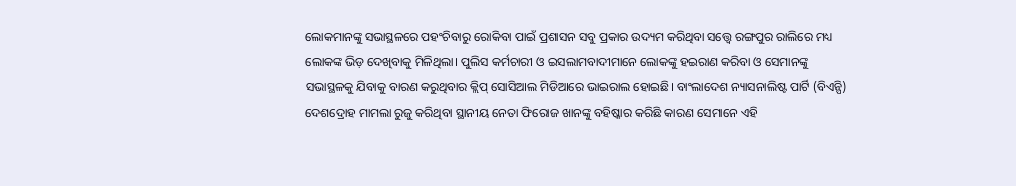ଲୋକମାନଙ୍କୁ ସଭାସ୍ଥଳରେ ପହଂଚିବାରୁ ରୋକିବା ପାଇଁ ପ୍ରଶାସନ ସବୁ ପ୍ରକାର ଉଦ୍ୟମ କରିଥିବା ସତ୍ତ୍ୱେ ରଙ୍ଗପୁର ରାଲିରେ ମଧ୍ୟ ଲୋକଙ୍କ ଭିଡ଼ ଦେଖିବାକୁ ମିଳିଥିଲା। ପୁଲିସ କର୍ମଚାରୀ ଓ ଇସଲାମବାଦୀମାନେ ଲୋକଙ୍କୁ ହଇରାଣ କରିବା ଓ ସେମାନଙ୍କୁ ସଭାସ୍ଥଳକୁ ଯିବାକୁ ବାରଣ କରୁଥିବାର କ୍ଲିପ୍ ସୋସିଆଲ ମିଡିଆରେ ଭାଇରାଲ ହୋଇଛି। ବାଂଲାଦେଶ ନ୍ୟାସନାଲିଷ୍ଟ ପାର୍ଟି (ବିଏନ୍ପି) ଦେଶଦ୍ରୋହ ମାମଲା ରୁଜୁ କରିଥିବା ସ୍ଥାନୀୟ ନେତା ଫିରୋଜ ଖାନଙ୍କୁ ବହିଷ୍କାର କରିଛି କାରଣ ସେମାନେ ଏହି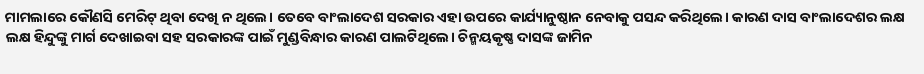ମାମଲାରେ କୌଣସି ମେରିଟ୍ ଥିବା ଦେଖି ନ ଥିଲେ। ତେବେ ବାଂଲାଦେଶ ସରକାର ଏହା ଉପରେ କାର୍ଯ୍ୟାନୁଷ୍ଠାନ ନେବାକୁ ପସନ୍ଦ କରିଥିଲେ। କାରଣ ଦାସ ବାଂଲାଦେଶର ଲକ୍ଷ ଲକ୍ଷ ହିନ୍ଦୁଙ୍କୁ ମାର୍ଗ ଦେଖାଇବା ସହ ସରକାରଙ୍କ ପାଇଁ ମୁଣ୍ଡବିନ୍ଧାର କାରଣ ପାଲଟିଥିଲେ। ଚିନ୍ମୟକୃଷ୍ଣ ଦାସଙ୍କ ଜାମିନ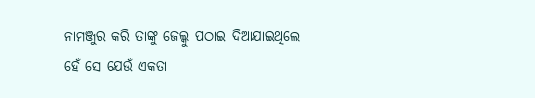ନାମଞ୍ଜୁର କରି ତାଙ୍କୁ ଜେଲ୍କୁ ପଠାଇ ଦିଆଯାଇଥିଲେ ହେଁ ସେ ଯେଉଁ ଏକତା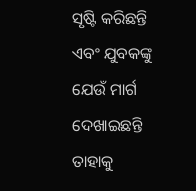ସୃଷ୍ଟି କରିଛନ୍ତି ଏବଂ ଯୁବକଙ୍କୁ ଯେଉଁ ମାର୍ଗ ଦେଖାଇଛନ୍ତି ତାହାକୁ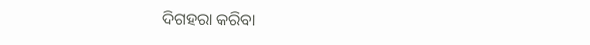ଦିଗହରା କରିବା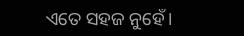ଏତେ ସହଜ ନୁହେଁ।